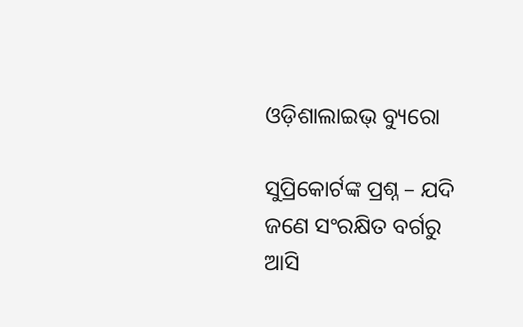ଓଡ଼ିଶାଲାଇଭ୍‌ ବ୍ୟୁରୋ

ସୁପ୍ରିକୋର୍ଟଙ୍କ ପ୍ରଶ୍ନ – ଯଦି ଜଣେ ସଂରକ୍ଷିତ ବର୍ଗରୁ ଆସି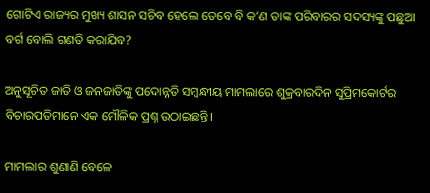ଗୋଟିଏ ରାଜ୍ୟର ମୁଖ୍ୟ ଶାସନ ସଚିବ ହେଲେ ତେବେ ବି କ’ଣ ତାଙ୍କ ପରିବାରର ସଦସ୍ୟଙ୍କୁ ପଛୁଆ ବର୍ଗ ବୋଲି ଗଣତି କରାଯିବ?

ଅନୁସୂଚିତ ଜାତି ଓ ଜନଜାତିଙ୍କୁ ପଦୋନ୍ନତି ସମ୍ବନ୍ଧୀୟ ମାମଲାରେ ଶୁକ୍ରବାରଦିନ ସୁପ୍ରିମକୋର୍ଟର ବିଚାରପତିମାନେ ଏକ ମୌଳିକ ପ୍ରଶ୍ନ ଉଠାଇଛନ୍ତି।

ମାମଲାର ଶୁଣାଣି ବେଳେ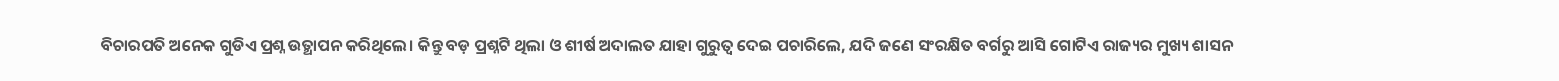ବିଚାରପତି ଅନେକ ଗୁଡିଏ ପ୍ରଶ୍ନ ଉତ୍ଥାପନ କରିଥିଲେ। କିନ୍ତୁ ବଡ଼ ପ୍ରଶ୍ନଟି ଥିଲା ଓ ଶୀର୍ଷ ଅଦାଲତ ଯାହା ଗୁରୁତ୍ୱ ଦେଇ ପଚାରିଲେ, ଯଦି ଜଣେ ସଂରକ୍ଷିତ ବର୍ଗରୁ ଆସି ଗୋଟିଏ ରାଜ୍ୟର ମୁଖ୍ୟ ଶାସନ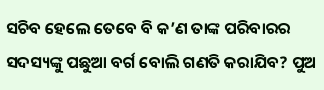ସଚିବ ହେଲେ ତେବେ ବି କ’ଣ ତାଙ୍କ ପରିବାରର ସଦସ୍ୟଙ୍କୁ ପଛୁଆ ବର୍ଗ ବୋଲି ଗଣତି କରାଯିବ? ପୁଅ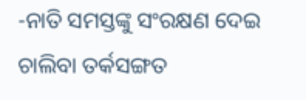-ନାତି ସମସ୍ତଙ୍କୁ ସଂରକ୍ଷଣ ଦେଇ ଚାଲିବା ତର୍କସଙ୍ଗତ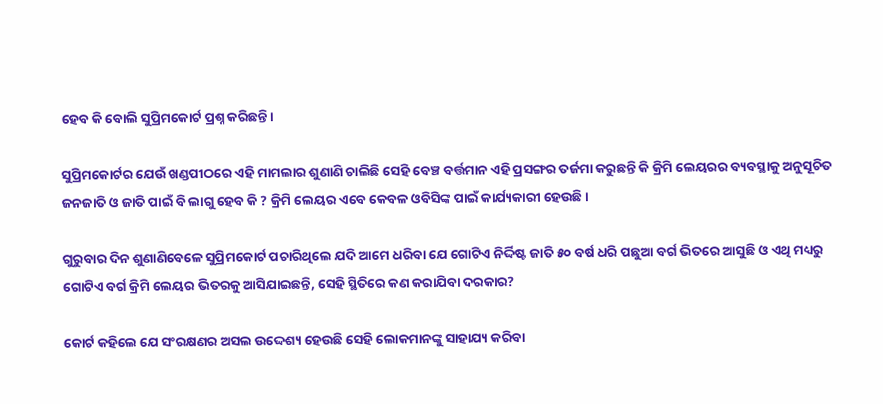ହେବ କି ବୋଲି ସୁପ୍ରିମକୋର୍ଟ ପ୍ରଶ୍ନ କରିଛନ୍ତି।

ସୁପ୍ରିମକୋର୍ଟର ଯେଉଁ ଖଣ୍ଡପୀଠରେ ଏହି ମାମଲାର ଶୁଣାଣି ଚାଲିଛି ସେହି ବେଞ୍ଚ ବର୍ତ୍ତମାନ ଏହି ପ୍ରସଙ୍ଗର ତର୍ଜମା କରୁଛନ୍ତି କି କ୍ରିମି ଲେୟରର ବ୍ୟବସ୍ଥାକୁ ଅନୁସୂଚିତ ଜନଜାତି ଓ ଜାତି ପାଇଁ ବି ଲାଗୁ ହେବ କି ? କ୍ରିମି ଲେୟର ଏବେ କେବଳ ଓବିସିଙ୍କ ପାଇଁ କାର୍ଯ୍ୟକାରୀ ହେଉଛି।

ଗୁରୁବାର ଦିନ ଶୁଣାଣିବେଳେ ସୁପ୍ରିମକୋର୍ଟ ପଚାରିଥିଲେ ଯଦି ଆମେ ଧରିବା ଯେ ଗୋଟିଏ ନିର୍ଦ୍ଦିଷ୍ଟ ଜାତି ୫୦ ବର୍ଷ ଧରି ପଛୁଆ ବର୍ଗ ଭିତରେ ଆସୁଛି ଓ ଏଥି ମଧ୍ୟରୁ ଗୋଟିଏ ବର୍ଗ କ୍ରିମି ଲେୟର ଭିତରକୁ ଆସିଯାଇଛନ୍ତି, ସେହି ସ୍ଥିତିରେ କଣ କରାଯିବା ଦରକାର?

କୋର୍ଟ କହିଲେ ଯେ ସଂରକ୍ଷଣର ଅସଲ ଉଦ୍ଦେଶ୍ୟ ହେଉଛି ସେହି ଲୋକମାନଙ୍କୁ ସାହାଯ୍ୟ କରିବା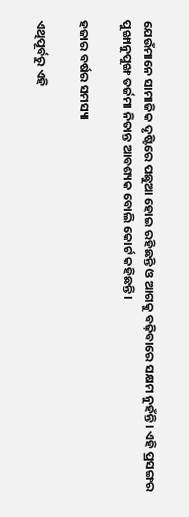ଯେଉଁମାନେ ସାମାଜିକ ଦୃଷ୍ଟିରେ ପଛୁଆ ହୋଇ ରହିଛନ୍ତି ଓ ଆଗକୁ ବଢ଼ିବାରେ ସକ୍ଷମ ନୁହଁନ୍ତି। ଏହି ପ୍ରସଙ୍ଗର ପୁଙ୍ଖାନୁପୁଙ୍ଖ ତର୍ଜମା ନିତାନ୍ତ ଆବଶ୍ୟକ ବୋଲି କୋର୍ଟ କହିଛନ୍ତି।

ହଜାର ବର୍ଷର ସମସ୍ୟା

ଏଥିପୂର୍ବରୁ ଏହି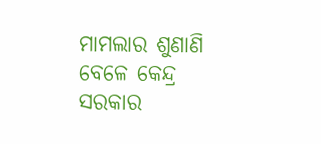ମାମଲାର ଶୁଣାଣି ବେଳେ କେନ୍ଦ୍ର ସରକାର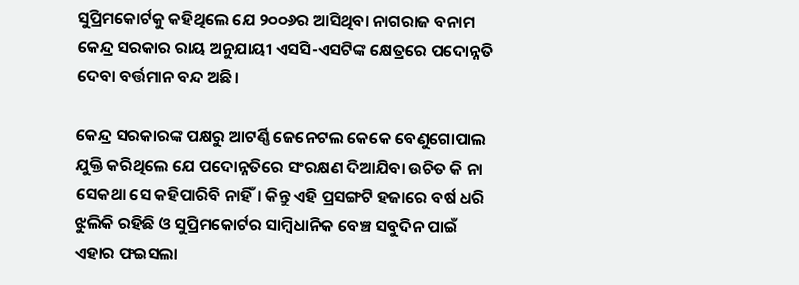ସୁପ୍ରିମକୋର୍ଟକୁ କହିଥିଲେ ଯେ ୨୦୦୬ର ଆସିଥିବା ନାଗରାଜ ବନାମ କେନ୍ଦ୍ର ସରକାର ରାୟ ଅନୁଯାୟୀ ଏସସି-ଏସଟିଙ୍କ କ୍ଷେତ୍ରରେ ପଦୋନ୍ନତି ଦେବା ବର୍ତ୍ତମାନ ବନ୍ଦ ଅଛି।

କେନ୍ଦ୍ର ସରକାରଙ୍କ ପକ୍ଷରୁ ଆଟର୍ଣ୍ଣି ଜେନେଟଲ କେକେ ବେଣୁଗୋପାଲ ଯୁକ୍ତି କରିଥିଲେ ଯେ ପଦୋନ୍ନତିରେ ସଂରକ୍ଷଣ ଦିଆଯିବା ଉଚିତ କି ନା ସେକଥା ସେ କହିପାରିବି ନାହିଁ। କିନ୍ତୁ ଏହି ପ୍ରସଙ୍ଗଟି ହଜାରେ ବର୍ଷ ଧରି ଝୁଲିକି ରହିଛି ଓ ସୁପ୍ରିମକୋର୍ଟର ସାମ୍ବିଧାନିକ ବେଞ୍ଚ ସବୁଦିନ ପାଇଁ ଏହାର ଫଇସଲା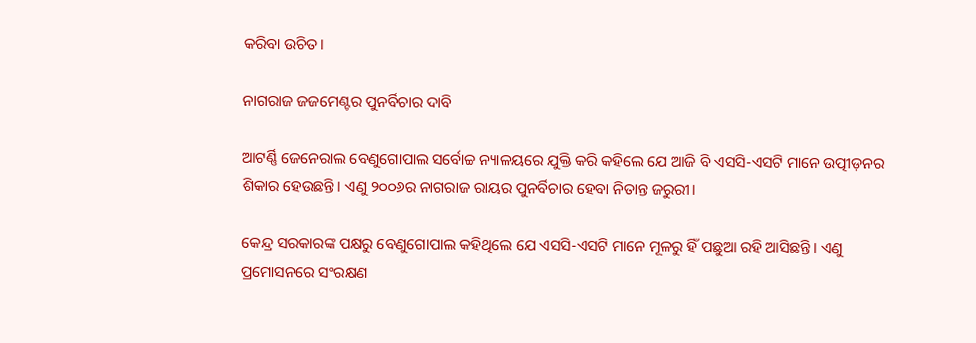କରିବା ଉଚିତ।

ନାଗରାଜ ଜଜମେଣ୍ଟର ପୁନର୍ବିଚାର ଦାବି

ଆଟର୍ଣ୍ଣି ଜେନେରାଲ ବେଣୁଗୋପାଲ ସର୍ବୋଚ୍ଚ ନ୍ୟାଳୟରେ ଯୁକ୍ତି କରି କହିଲେ ଯେ ଆଜି ବି ଏସସି-ଏସଟି ମାନେ ଉତ୍ପୀଡ଼ନର ଶିକାର ହେଉଛନ୍ତି। ଏଣୁ ୨୦୦୬ର ନାଗରାଜ ରାୟର ପୁନର୍ବିଚାର ହେବା ନିତାନ୍ତ ଜରୁରୀ।

କେନ୍ଦ୍ର ସରକାରଙ୍କ ପକ୍ଷରୁ ବେଣୁଗୋପାଲ କହିଥିଲେ ଯେ ଏସସି-ଏସଟି ମାନେ ମୂଳରୁ ହିଁ ପଛୁଆ ରହି ଆସିଛନ୍ତି। ଏଣୁ ପ୍ରମୋସନରେ ସଂରକ୍ଷଣ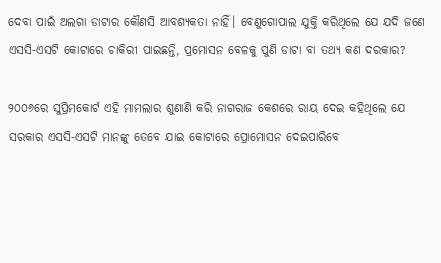ଦେବା ପାଇଁ ଅଲଗା ଡାଟାର କୌଣସି ଆବଶ୍ୟକତା ନାହିଁ। ବେଣୁଗୋପାଲ ଯୁକ୍ତି କରିଥିଲେ ଯେ ଯଦି ଜଣେ ଏସସି-ଏସଟି କୋଟାରେ ଚାକିରୀ ପାଇଛନ୍ତି, ପ୍ରମୋସନ ବେଳକୁ ପୁଣି ଡାଟା ବା ତଥ୍ୟ କଣ ଦରକାର?

୨୦୦୬ରେ ସୁପ୍ରିମକୋର୍ଟ ଏହି ମାମଲାର ଶୁଣାଣି କରି ନାଗରାଜ କେଶରେ ରାୟ ଦେଇ କହିଥିଲେ ଯେ ସରକାର ଏସସି-ଏସଟି ମାନଙ୍କୁ ତେବେ ଯାଇ କୋଟାରେ ପ୍ରୋମୋସନ ଦେଇପାରିବେ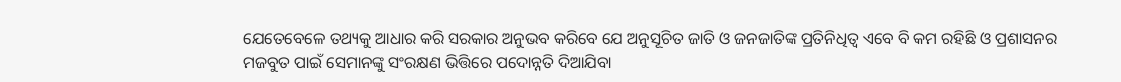ଯେତେବେଳେ ତଥ୍ୟକୁ ଆଧାର କରି ସରକାର ଅନୁଭବ କରିବେ ଯେ ଅନୁସୂଚିତ ଜାତି ଓ ଜନଜାତିଙ୍କ ପ୍ରତିନିଧିତ୍ୱ ଏବେ ବି କମ ରହିଛି ଓ ପ୍ରଶାସନର ମଜବୁତ ପାଇଁ ସେମାନଙ୍କୁ ସଂରକ୍ଷଣ ଭିତ୍ତିରେ ପଦୋନ୍ନତି ଦିଆଯିବା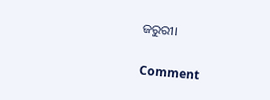ଜରୁରୀ।

Comment